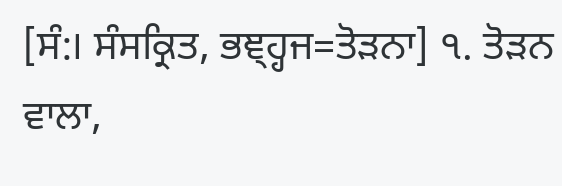[ਸੰ:। ਸੰਸਕ੍ਰਿਤ, ਭਞ੍ਹ੍ਹਜ=ਤੋੜਨਾ] ੧. ਤੋੜਨ ਵਾਲਾ,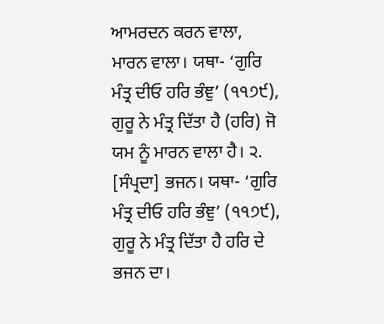ਆਮਰਦਨ ਕਰਨ ਵਾਲਾ, ਮਾਰਨ ਵਾਲਾ। ਯਥਾ- ‘ਗੁਰਿ ਮੰਤ੍ਰ ਦੀਓ ਹਰਿ ਭੰਞੁ’ (੧੧੭੯), ਗੁਰੂ ਨੇ ਮੰਤ੍ਰ ਦਿੱਤਾ ਹੈ (ਹਰਿ) ਜੋ ਯਮ ਨੂੰ ਮਾਰਨ ਵਾਲਾ ਹੈ। ੨. [ਸੰਪ੍ਰਦਾ] ਭਜਨ। ਯਥਾ- ‘ਗੁਰਿ ਮੰਤ੍ਰ ਦੀਓ ਹਰਿ ਭੰਞੁ’ (੧੧੭੯), ਗੁਰੂ ਨੇ ਮੰਤ੍ਰ ਦਿੱਤਾ ਹੈ ਹਰਿ ਦੇ ਭਜਨ ਦਾ।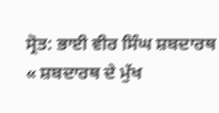ਸ੍ਰੋਤ: ਭਾਈ ਵੀਰ ਸਿੰਘ ਸ਼ਬਦਾਰਥ
« ਸ਼ਬਦਾਰਥ ਦੇ ਮੁੱਖ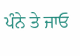ਪੰਨੇ ਤੇ ਜਾਓ